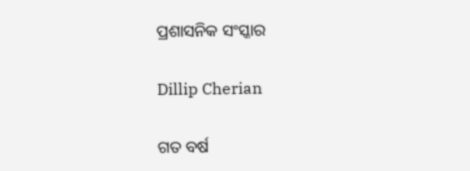ପ୍ରଶାସନିକ ସଂସ୍କାର

Dillip Cherian

ଗତ ବର୍ଷ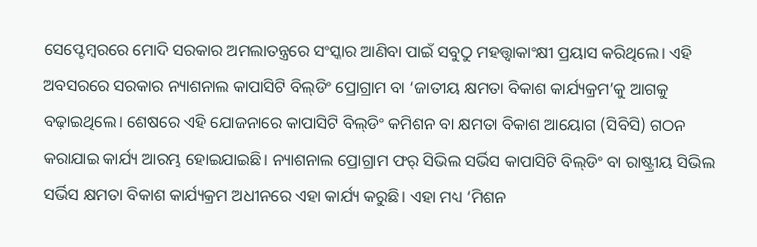ସେପ୍ଟେମ୍ବରରେ ମୋଦି ସରକାର ଅମଲାତନ୍ତ୍ରରେ ସଂସ୍କାର ଆଣିବା ପାଇଁ ସବୁଠୁ ମହତ୍ତ୍ୱାକାଂକ୍ଷୀ ପ୍ରୟାସ କରିଥିଲେ। ଏହି ଅବସରରେ ସରକାର ନ୍ୟାଶନାଲ କାପାସିଟି ବିଲ୍‌ଡିଂ ପ୍ରୋଗ୍ରାମ ବା ‘ଜାତୀୟ କ୍ଷମତା ବିକାଶ କାର୍ଯ୍ୟକ୍ରମ’କୁ ଆଗକୁ ବଢ଼ାଇଥିଲେ। ଶେଷରେ ଏହି ଯୋଜନାରେ କାପାସିଟି ବିଲ୍‌ଡିଂ କମିଶନ ବା କ୍ଷମତା ବିକାଶ ଆୟୋଗ (ସିବିସି) ଗଠନ କରାଯାଇ କାର୍ଯ୍ୟ ଆରମ୍ଭ ହୋଇଯାଇଛି। ନ୍ୟାଶନାଲ ପ୍ରୋଗ୍ରାମ ଫର୍‌ ସିଭିଲ ସର୍ଭିସ କାପାସିଟି ବିଲ୍‌ଡିଂ ବା ରାଷ୍ଟ୍ରୀୟ ସିଭିଲ ସର୍ଭିସ କ୍ଷମତା ବିକାଶ କାର୍ଯ୍ୟକ୍ରମ ଅଧୀନରେ ଏହା କାର୍ଯ୍ୟ କରୁଛି। ଏହା ମଧ୍ୟ ‘ମିଶନ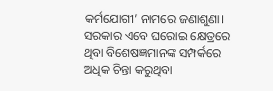କର୍ମଯୋଗୀ’ ନାମରେ ଜଣାଶୁଣା। ସରକାର ଏବେ ଘରୋଇ କ୍ଷେତ୍ରରେ ଥିବା ବିଶେଷଜ୍ଞମାନଙ୍କ ସମ୍ପର୍କରେ ଅଧିକ ଚିନ୍ତା କରୁଥିବା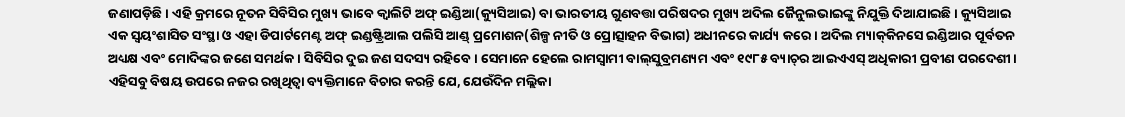ଜଣାପଡ଼ିଛି। ଏହି କ୍ରମରେ ନୂତନ ସିବିସିର ମୁଖ୍ୟ ଭାବେ କ୍ୱାଲିଟି ଅଫ୍‌ ଇଣ୍ଡିଆ(କ୍ୟୁସିଆଇ) ବା ଭାରତୀୟ ଗୁଣବତ୍ତା ପରିଷଦର ମୁଖ୍ୟ ଅଦିଲ ଜୈନୁଲଭାଇଙ୍କୁ ନିଯୁକ୍ତି ଦିଆଯାଇଛି। କ୍ୟୁସିଆଇ ଏକ ସ୍ବୟଂଶାସିତ ସଂସ୍ଥା ଓ ଏହା ଡିପାର୍ଟମେଣ୍ଟ ଅଫ୍‌ ଇଣ୍ଡଷ୍ଟ୍ରିଆଲ ପଲିସି ଆଣ୍ଡ୍‌ ପ୍ରମୋଶନ(ଶିଳ୍ପ ନୀତି ଓ ପ୍ରୋତ୍ସାହନ ବିଭାଗ) ଅଧୀନରେ କାର୍ଯ୍ୟ କରେ। ଅଦିଲ ମ୍ୟାକ୍‌କିନସେ ଇଣ୍ଡିଆର ପୂର୍ବତନ ଅଧ୍ୟକ୍ଷ ଏବଂ ମୋଦିଙ୍କର ଜଣେ ସମର୍ଥକ । ସିବିସିର ଦୁଇ ଜଣ ସଦସ୍ୟ ରହିବେ । ସେମାନେ ହେଲେ ରାମସ୍ବାମୀ ବାଲ୍‌ସୁବ୍ରମଣ୍ୟମ ଏବଂ ୧୯୮୫ ବ୍ୟାଚ୍‌ର ଆଇଏଏସ୍‌ ଅଧିକାରୀ ପ୍ରବୀଣ ପରଦେଶୀ। ଏହିସବୁ ବିଷୟ ଉପରେ ନଜର ରଖିଥିତ୍ବା ବ୍ୟକ୍ତିମାନେ ବିଚାର କରନ୍ତି ଯେ, ଯେଉଁଦିନ ମଲ୍ଲିକା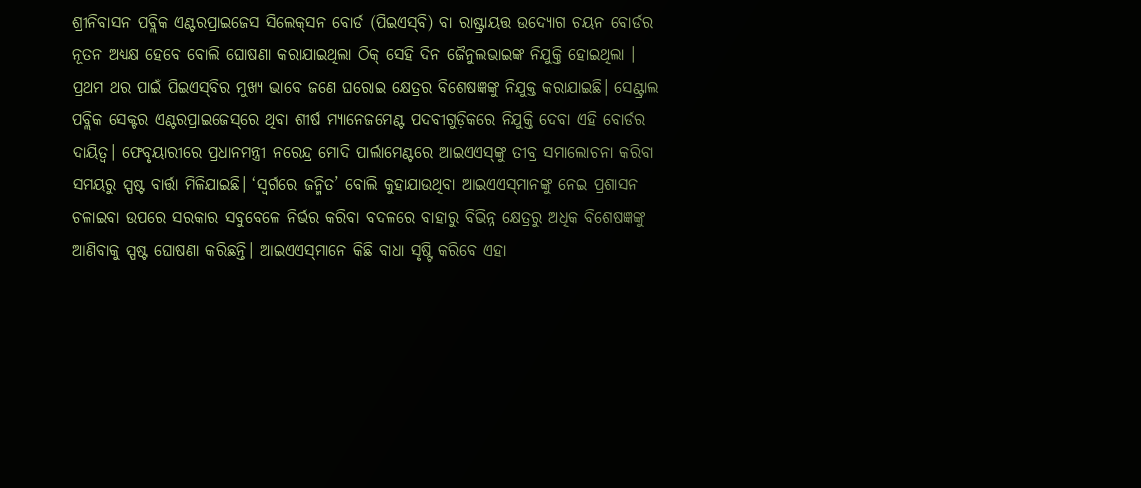ଶ୍ରୀନିବାସନ ପବ୍ଲିକ ଏଣ୍ଟରପ୍ରାଇଜେସ ସିଲେକ୍‌ସନ ବୋର୍ଡ (ପିଇଏସ୍‌ବି) ବା ରାଷ୍ଟ୍ରାୟତ୍ତ ଉଦ୍ୟୋଗ ଚୟନ ବୋର୍ଡର ନୂତନ ଅଧ୍ୟକ୍ଷ ହେବେ ବୋଲି ଘୋଷଣା କରାଯାଇଥିଲା ଠିକ୍‌ ସେହି ଦିନ ଜୈନୁଲଭାଇଙ୍କ ନିଯୁକ୍ତି ହୋଇଥିଲା । ପ୍ରଥମ ଥର ପାଇଁ ପିଇଏସ୍‌ବିର ମୁଖ୍ୟ ଭାବେ ଜଣେ ଘରୋଇ କ୍ଷେତ୍ରର ବିଶେଷଜ୍ଞଙ୍କୁ ନିଯୁକ୍ତ କରାଯାଇଛି। ସେଣ୍ଟ୍ରାଲ ପବ୍ଲିକ ସେକ୍ଟର ଏଣ୍ଟରପ୍ରାଇଜେସ୍‌ରେ ଥିବା ଶୀର୍ଷ ମ୍ୟାନେଜମେଣ୍ଟ ପଦବୀଗୁଡ଼ିକରେ ନିଯୁକ୍ତି ଦେବା ଏହି ବୋର୍ଡର ଦାୟିତ୍ୱ। ଫେବୃୟାରୀରେ ପ୍ରଧାନମନ୍ତ୍ରୀ ନରେନ୍ଦ୍ର ମୋଦି ପାର୍ଲାମେଣ୍ଟରେ ଆଇଏଏସ୍‌ଙ୍କୁ ତୀବ୍ର ସମାଲୋଚନା କରିବା ସମୟରୁ ସ୍ପଷ୍ଟ ବାର୍ତ୍ତା ମିଳିଯାଇଛି। ‘ସ୍ବର୍ଗରେ ଜନ୍ମିତ’ ବୋଲି କୁହାଯାଉଥିବା ଆଇଏଏସ୍‌ମାନଙ୍କୁ ନେଇ ପ୍ରଶାସନ ଚଳାଇବା ଉପରେ ସରକାର ସବୁବେଳେ ନିର୍ଭର କରିବା ବଦଳରେ ବାହାରୁ ବିଭିନ୍ନ କ୍ଷେତ୍ରରୁ ଅଧିକ ବିଶେଷଜ୍ଞଙ୍କୁ ଆଣିବାକୁ ସ୍ପଷ୍ଟ ଘୋଷଣା କରିଛନ୍ତି। ଆଇଏଏସ୍‌ମାନେ କିଛି ବାଧା ସୃଷ୍ଟି କରିବେ ଏହା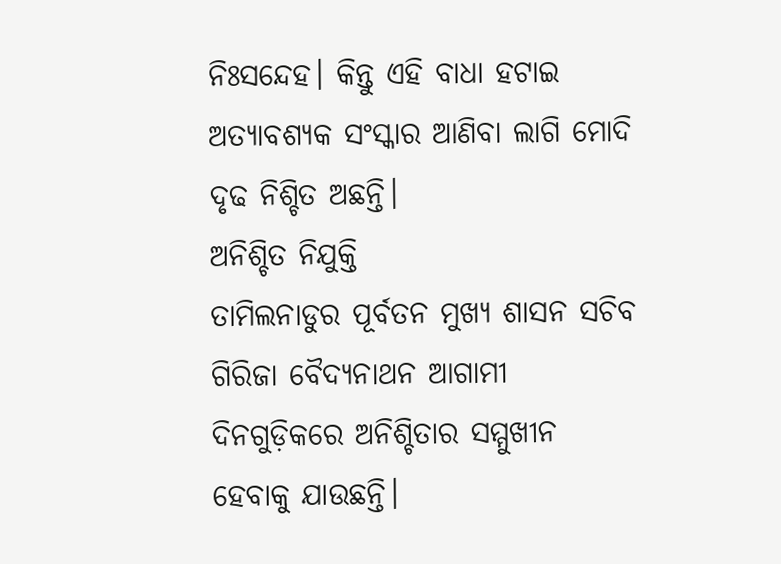ନିଃସନ୍ଦେହ। କିନ୍ତୁ ଏହି ବାଧା ହଟାଇ ଅତ୍ୟାବଶ୍ୟକ ସଂସ୍କାର ଆଣିବା ଲାଗି ମୋଦି ଦୃଢ ନିଶ୍ଚିତ ଅଛନ୍ତି।
ଅନିଶ୍ଚିତ ନିଯୁକ୍ତି
ତାମିଲନାଡୁର ପୂର୍ବତନ ମୁଖ୍ୟ ଶାସନ ସଚିବ ଗିରିଜା ବୈଦ୍ୟନାଥନ ଆଗାମୀ ଦିନଗୁଡ଼ିକରେ ଅନିଶ୍ଚିତାର ସମ୍ମୁଖୀନ ହେବାକୁ ଯାଉଛନ୍ତି।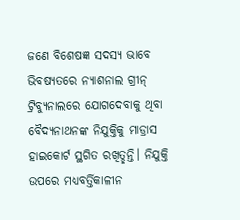ଜଣେ ବିଶେଷଜ୍ଞ ସଦସ୍ୟ ଭାବେ ଭିବଷ୍ୟତରେ ନ୍ୟାଶନାଲ ଗ୍ରୀନ୍‌ ଟ୍ରିବ୍ୟୁନାଲରେ ଯୋଗଦେବାକୁ ଥିବା ବୈଦ୍ୟନାଥନଙ୍କ ନିଯୁକ୍ତିକୁ ମାଡ୍ରାସ ହାଇକୋର୍ଟ ସ୍ଥଗିତ ରଖିତ୍ଛନ୍ତି। ନିଯୁକ୍ତି ଉପରେ ମଧ୍ୟବର୍ତ୍ତିକାଳୀନ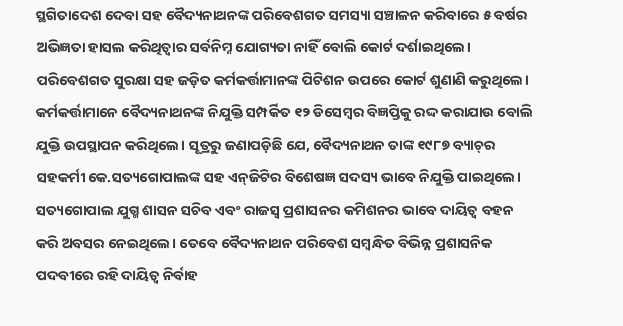ସ୍ଥଗିତାଦେଶ ଦେବା ସହ ବୈଦ୍ୟନାଥନଙ୍କ ପରିବେଶଗତ ସମସ୍ୟା ସଞ୍ଚାଳନ କରିବାରେ ୫ ବର୍ଷର ଅଭିଜ୍ଞତା ହାସଲ କରିଥିତ୍ବାର ସର୍ବନିମ୍ନ ଯୋଗ୍ୟତା ନାହିଁ ବୋଲି କୋର୍ଟ ଦର୍ଶାଇଥିଲେ। ପରିବେଶଗତ ସୁରକ୍ଷା ସହ ଜଡ଼ିତ କର୍ମକର୍ତ୍ତାମାନଙ୍କ ପିଟିଶନ ଉପରେ କୋର୍ଟ ଶୁଣାଣି କରୁଥିଲେ। କର୍ମକର୍ତ୍ତାମାନେ ବୈଦ୍ୟନାଥନଙ୍କ ନିଯୁକ୍ତି ସମ୍ପର୍କିତ ୧୨ ଡିସେମ୍ବର ବିଜ୍ଞପ୍ତିକୁ ରଦ୍ଦ କରାଯାଉ ବୋଲି ଯୁକ୍ତି ଉପସ୍ଥାପନ କରିଥିଲେ। ସୂତ୍ରରୁ ଜଣାପଡ଼ିଛି ଯେ, ବୈଦ୍ୟନାଥନ ତାଙ୍କ ୧୯୮୭ ବ୍ୟାଚ୍‌ର ସହକର୍ମୀ କେ.ସତ୍ୟଗୋପାଲଙ୍କ ସହ ଏନ୍‌ଜିଟିର ବିଶେଷଜ୍ଞ ସଦସ୍ୟ ଭାବେ ନିଯୁକ୍ତି ପାଇଥିଲେ। ସତ୍ୟଗୋପାଲ ଯୁଗ୍ମ ଶାସନ ସଚିବ ଏବଂ ରାଜସ୍ବ ପ୍ରଶାସନର କମିଶନର ଭାବେ ଦାୟିତ୍ୱ ବହନ କରି ଅବସର ନେଇଥିଲେ। ତେବେ ବୈଦ୍ୟନାଥନ ପରିବେଶ ସମ୍ବନ୍ଧିତ ବିଭିନ୍ନ ପ୍ରଶାସନିକ ପଦବୀରେ ରହି ଦାୟିତ୍ୱ ନିର୍ବାହ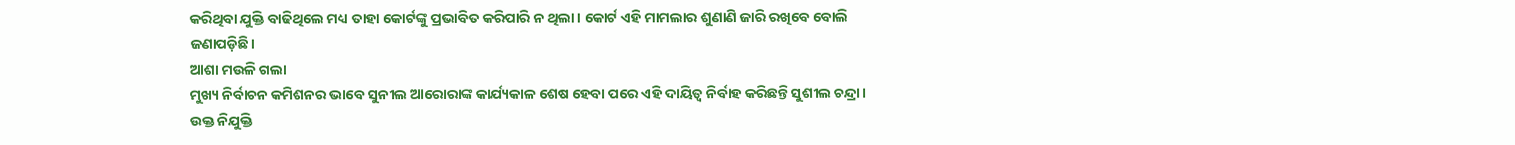କରିଥିବା ଯୁକ୍ତି ବାଢିଥିଲେ ମଧ୍ୟ ତାହା କୋର୍ଟଙ୍କୁ ପ୍ରଭାବିତ କରିପାରି ନ ଥିଲା। କୋର୍ଟ ଏହି ମାମଲାର ଶୁଣାଣି ଜାରି ରଖିବେ ବୋଲି ଜଣାପଡ଼ିଛି।
ଆଶା ମଉଳି ଗଲା
ମୁଖ୍ୟ ନିର୍ବାଚନ କମିଶନର ଭାବେ ସୁନୀଲ ଆରୋରାଙ୍କ କାର୍ଯ୍ୟକାଳ ଶେଷ ହେବା ପରେ ଏହି ଦାୟିତ୍ୱ ନିର୍ବାହ କରିଛନ୍ତି ସୁଶୀଲ ଚନ୍ଦ୍ରା। ଉକ୍ତ ନିଯୁକ୍ତି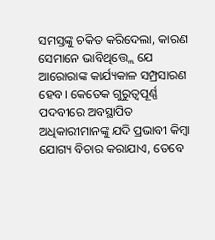ସମସ୍ତଙ୍କୁ ଚକିତ କରିଦେଲା, କାରଣ ସେମାନେ ଭାବିଥିତ୍ତ୍ଲେ ଯେ ଆରୋରାଙ୍କ କାର୍ଯ୍ୟକାଳ ସମ୍ପ୍ରସାରଣ ହେବ। କେତେକ ଗୁରୁତ୍ୱପୂର୍ଣ୍ଣ ପଦବୀରେ ଅବସ୍ଥାପିତ ଅଧିକାରୀମାନଙ୍କୁ ଯଦି ପ୍ରଭାବୀ କିମ୍ବା ଯୋଗ୍ୟ ବିଚାର କରାଯାଏ, ତେବେ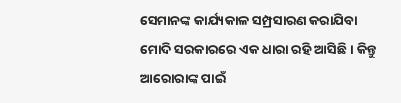ସେମାନଙ୍କ କାର୍ଯ୍ୟକାଳ ସମ୍ପ୍ରସାରଣ କରାଯିବା ମୋଦି ସରକାରରେ ଏକ ଧାରା ରହି ଆସିଛି। କିନ୍ତୁ ଆରୋରାଙ୍କ ପାଇଁ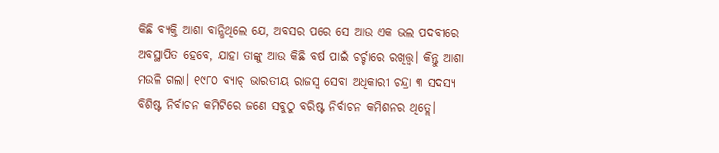କିଛି ବ୍ୟକ୍ତି ଆଶା ବାନ୍ଧିଥିଲେ ଯେ, ଅବସର ପରେ ସେ ଆଉ ଏକ ଭଲ ପଦବୀରେ ଅବସ୍ଥାପିତ ହେବେ, ଯାହା ତାଙ୍କୁ ଆଉ କିଛି ବର୍ଷ ପାଇଁ ଚର୍ଚ୍ଚାରେ ରଖିତ୍ତ୍ବ। କିନ୍ତୁ ଆଶା ମଉଳି ଗଲା। ୧୯୮୦ ବ୍ୟାଚ୍‌ ଭାରତୀୟ ରାଜସ୍ବ ସେବା ଅଧିକାରୀ ଚନ୍ଦ୍ରା ୩ ସଦସ୍ୟ ବିଶିଷ୍ଟ ନିର୍ବାଚନ କମିଟିରେ ଜଣେ ସବୁଠୁ ବରିଷ୍ଟ ନିର୍ବାଚନ କମିଶନର ଥିତ୍ଲେ।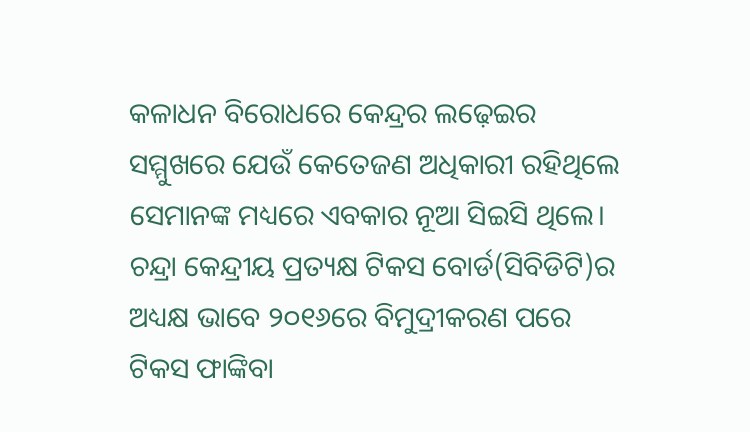କଳାଧନ ବିରୋଧରେ କେନ୍ଦ୍ରର ଲଢ଼େଇର ସମ୍ମୁଖରେ ଯେଉଁ କେତେଜଣ ଅଧିକାରୀ ରହିଥିଲେ ସେମାନଙ୍କ ମଧ୍ୟରେ ଏବକାର ନୂଆ ସିଇସି ଥିଲେ। ଚନ୍ଦ୍ରା କେନ୍ଦ୍ରୀୟ ପ୍ରତ୍ୟକ୍ଷ ଟିକସ ବୋର୍ଡ(ସିବିଡିଟି)ର ଅଧ୍ୟକ୍ଷ ଭାବେ ୨୦୧୬ରେ ବିମୁଦ୍ରୀକରଣ ପରେ ଟିକସ ଫାଙ୍କିବା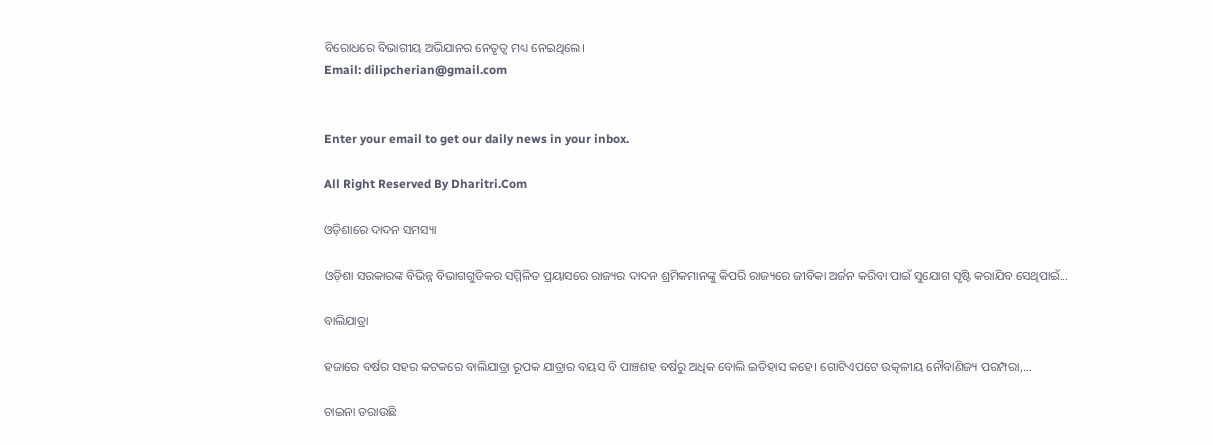ବିରୋଧରେ ବିଭାଗୀୟ ଅଭିଯାନର ନେତୃତ୍ୱ ମଧ୍ୟ ନେଇଥିଲେ।
Email: dilipcherian@gmail.com


Enter your email to get our daily news in your inbox.

All Right Reserved By Dharitri.Com

ଓଡ଼ିଶାରେ ଦାଦନ ସମସ୍ୟା

ଓଡ଼ିଶା ସରକାରଙ୍କ ବିଭିନ୍ନ ବିଭାଗଗୁଡିକର ସମ୍ମିଳିତ ପ୍ରୟାସରେ ରାଜ୍ୟର ଦାଦନ ଶ୍ରମିକମାନଙ୍କୁ କିପରି ରାଜ୍ୟରେ ଜୀବିକା ଅର୍ଜନ କରିବା ପାଇଁ ସୁଯୋଗ ସୃଷ୍ଟି କରାଯିବ ସେଥିପାଇଁ...

ବାଲିଯାତ୍ରା

ହଜାରେ ବର୍ଷର ସହର କଟକରେ ବାଲିଯାତ୍ରା ରୂପକ ଯାତ୍ରାର ବୟସ ବି ପାଞ୍ଚଶହ ବର୍ଷରୁ ଅଧିକ ବୋଲି ଇତିହାସ କହେ। ଗୋଟିଏପଟେ ଉତ୍କଳୀୟ ନୌବାଣିଜ୍ୟ ପରମ୍ପରା,...

ଚାଇନା ଡରାଉଛି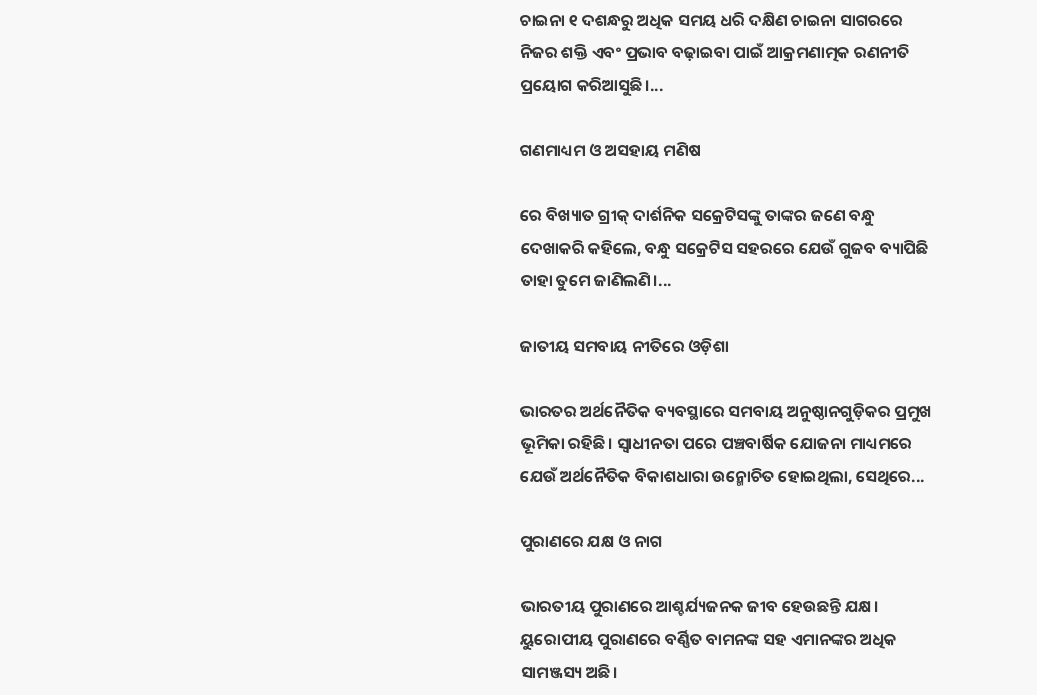ଚାଇନା ୧ ଦଶନ୍ଧରୁ ଅଧିକ ସମୟ ଧରି ଦକ୍ଷିଣ ଚାଇନା ସାଗରରେ ନିଜର ଶକ୍ତି ଏବଂ ପ୍ରଭାବ ବଢ଼ାଇବା ପାଇଁ ଆକ୍ରମଣାତ୍ମକ ରଣନୀତି ପ୍ରୟୋଗ କରିଆସୁଛି।...

ଗଣମାଧ୍ୟମ ଓ ଅସହାୟ ମଣିଷ

ରେ ବିଖ୍ୟାତ ଗ୍ରୀକ୍‌ ଦାର୍ଶନିକ ସକ୍ରେଟିସଙ୍କୁ ତାଙ୍କର ଜଣେ ବନ୍ଧୁ ଦେଖାକରି କହିଲେ, ବନ୍ଧୁ ସକ୍ରେଟିସ ସହରରେ ଯେଉଁ ଗୁଜବ ବ୍ୟାପିଛି ତାହା ତୁମେ ଜାଣିଲଣି।...

ଜାତୀୟ ସମବାୟ ନୀତିରେ ଓଡ଼ିଶା

ଭାରତର ଅର୍ଥନୈତିକ ବ୍ୟବସ୍ଥାରେ ସମବାୟ ଅନୁଷ୍ଠାନଗୁଡ଼ିକର ପ୍ରମୁଖ ଭୂମିକା ରହିଛି। ସ୍ବାଧୀନତା ପରେ ପଞ୍ଚବାର୍ଷିକ ଯୋଜନା ମାଧ୍ୟମରେ ଯେଉଁ ଅର୍ଥନୈତିକ ବିକାଶଧାରା ଉନ୍ମୋଚିତ ହୋଇଥିଲା, ସେଥିରେ...

ପୁରାଣରେ ଯକ୍ଷ ଓ ନାଗ

ଭାରତୀୟ ପୁରାଣରେ ଆଶ୍ଚର୍ଯ୍ୟଜନକ ଜୀବ ହେଉଛନ୍ତି ଯକ୍ଷ। ୟୁରୋପୀୟ ପୁରାଣରେ ବର୍ଣ୍ଣିତ ବାମନଙ୍କ ସହ ଏମାନଙ୍କର ଅଧିକ ସାମଞ୍ଜସ୍ୟ ଅଛି।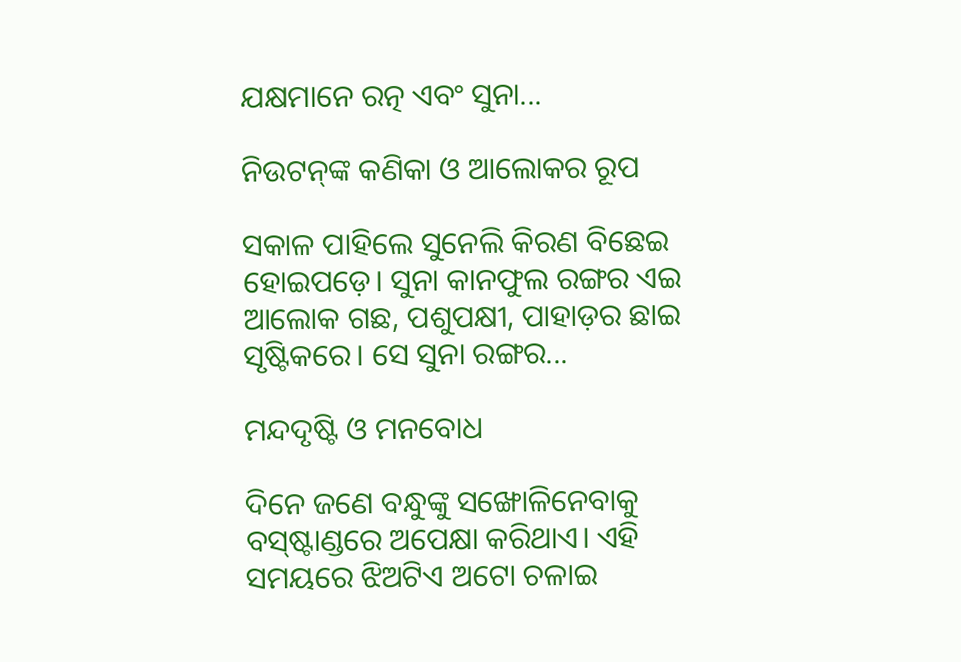ଯକ୍ଷମାନେ ରତ୍ନ ଏବଂ ସୁନା...

ନିଉଟନ୍‌ଙ୍କ କଣିକା ଓ ଆଲୋକର ରୂପ

ସକାଳ ପାହିଲେ ସୁନେଲି କିରଣ ବିଛେଇ ହୋଇପଡ଼େ। ସୁନା କାନଫୁଲ ରଙ୍ଗର ଏଇ ଆଲୋକ ଗଛ, ପଶୁପକ୍ଷୀ, ପାହାଡ଼ର ଛାଇ ସୃଷ୍ଟିକରେ। ସେ ସୁନା ରଙ୍ଗର...

ମନ୍ଦଦୃଷ୍ଟି ଓ ମନବୋଧ

ଦିନେ ଜଣେ ବନ୍ଧୁଙ୍କୁ ସଙ୍ଖୋଳିନେବାକୁ ବସ୍‌ଷ୍ଟାଣ୍ଡରେ ଅପେକ୍ଷା କରିଥାଏ। ଏହି ସମୟରେ ଝିଅଟିଏ ଅଟୋ ଚଳାଇ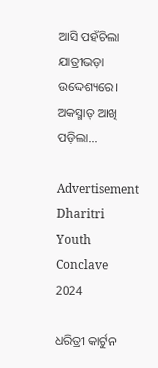ଆସି ପହଁଚିଲା ଯାତ୍ରୀଭଡ଼ା ଉଦ୍ଦେଶ୍ୟରେ। ଅକସ୍ମାତ୍‌ ଆଖି ପଡ଼ିଲା...

Advertisement
Dharitri Youth Conclave 2024

ଧରିତ୍ରୀ କାର୍ଟୁନ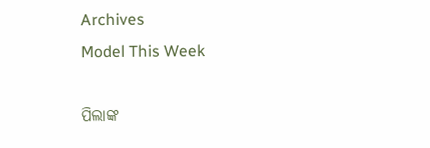Archives
Model This Week

ପିଲାଙ୍କ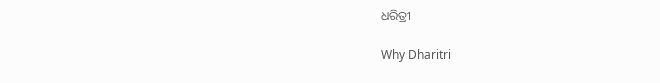ଧରିତ୍ରୀ

Why Dharitri